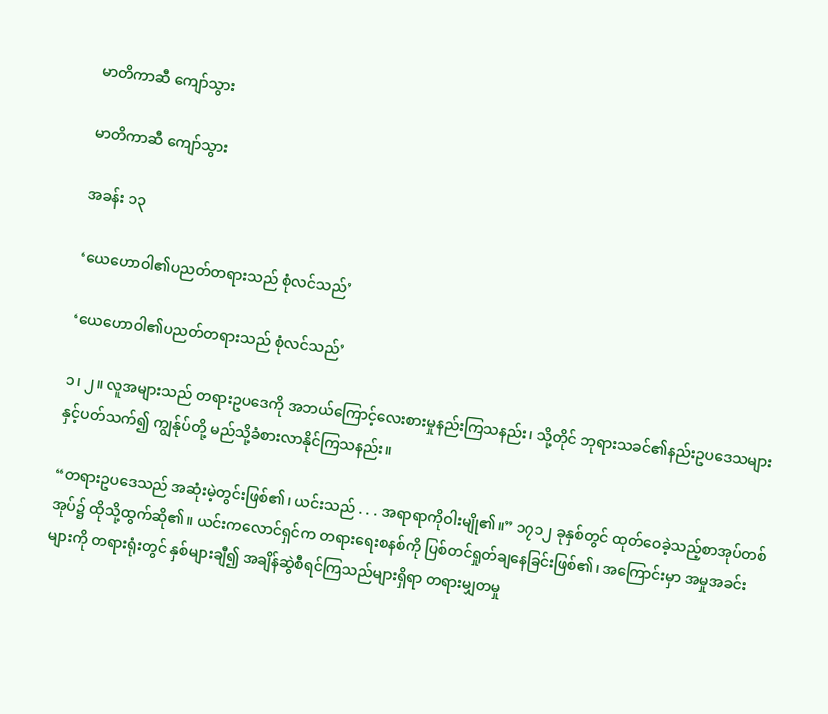မာတိကာဆီ ကျော်သွား

မာတိကာဆီ ကျော်သွား

အခန်း ၁၃

‘ယေဟောဝါ၏ပညတ်တရားသည် စုံလင်သည်’

‘ယေဟောဝါ၏ပညတ်တရားသည် စုံလင်သည်’

၁၊ ၂။ လူအများသည် တရားဥပဒေကို အဘယ်ကြောင့်လေးစားမှုနည်းကြသနည်း၊ သို့တိုင် ဘုရားသခင်၏နည်းဥပဒေသများနှင့်ပတ်သက်၍ ကျွန်ုပ်တို့ မည်သို့ခံစားလာနိုင်ကြသနည်း။

“တရားဥပဒေသည် အဆုံးမဲ့တွင်းဖြစ်၏၊ ယင်းသည် . . . အရာရာကိုဝါးမျို၏။” ၁၇၁၂ ခုနှစ်တွင် ထုတ်ဝေခဲ့သည့်စာအုပ်တစ်အုပ်၌ ထိုသို့ထွက်ဆို၏။ ယင်းကလောင်ရှင်က တရားရေးစနစ်ကို ပြစ်တင်ရှုတ်ချနေခြင်းဖြစ်၏၊ အကြောင်းမှာ အမှုအခင်းများကို တရားရုံးတွင် နှစ်များချီ၍ အချိန်ဆွဲစီရင်ကြသည်များရှိရာ တရားမျှတမှု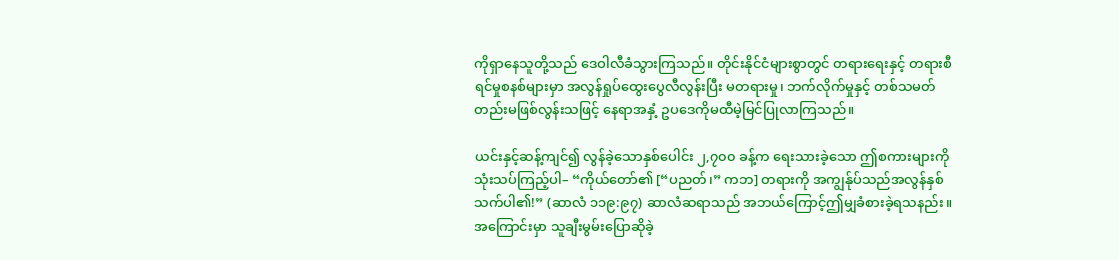ကိုရှာနေသူတို့သည် ဒေဝါလီခံသွားကြသည်။ တိုင်းနိုင်ငံများစွာတွင် တရားရေးနှင့် တရားစီရင်မှုစနစ်များမှာ အလွန်ရှုပ်ထွေးပွေလီလွန်းပြီး မတရားမှု၊ ဘက်လိုက်မှုနှင့် တစ်သမတ်တည်းမဖြစ်လွန်းသဖြင့် နေရာအနှံ့ ဥပဒေကိုမထီမဲ့မြင်ပြုလာကြသည်။

ယင်းနှင့်ဆန့်ကျင်၍ လွန်ခဲ့သောနှစ်ပေါင်း ၂,၇၀၀ ခန့်က ရေးသားခဲ့သော ဤစကားများကို သုံးသပ်ကြည့်ပါ– “ကိုယ်တော်၏ [“ပညတ်၊” ကဘ] တရားကို အကျွန်ုပ်သည်အလွန်နှစ်သက်ပါ၏!” (ဆာလံ ၁၁၉:၉၇) ဆာလံဆရာသည် အဘယ်ကြောင့်ဤမျှခံစားခဲ့ရသနည်း။ အကြောင်းမှာ သူချီးမွမ်းပြောဆိုခဲ့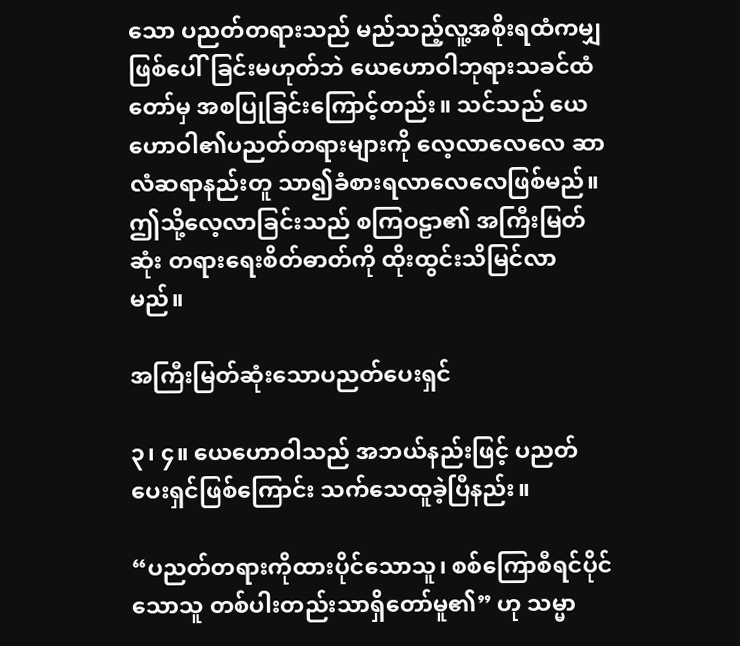သော ပညတ်တရားသည် မည်သည့်လူ့အစိုးရထံကမျှ ဖြစ်ပေါ်ခြင်းမဟုတ်ဘဲ ယေဟောဝါဘုရားသခင်ထံတော်မှ အစပြုခြင်းကြောင့်တည်း။ သင်သည် ယေဟောဝါ၏ပညတ်တရားများကို လေ့လာလေလေ ဆာလံဆရာနည်းတူ သာ၍ခံစားရလာလေလေဖြစ်မည်။ ဤသို့လေ့လာခြင်းသည် စကြဝဠာ၏ အကြီးမြတ်ဆုံး တရားရေးစိတ်ဓာတ်ကို ထိုးထွင်းသိမြင်လာမည်။

အကြီးမြတ်ဆုံးသောပညတ်ပေးရှင်

၃၊ ၄။ ယေဟောဝါသည် အဘယ်နည်းဖြင့် ပညတ်ပေးရှင်ဖြစ်ကြောင်း သက်သေထူခဲ့ပြီနည်း။

“ပညတ်တရားကိုထားပိုင်သောသူ၊ စစ်ကြောစီရင်ပိုင်သောသူ တစ်ပါးတည်းသာရှိတော်မူ၏” ဟု သမ္မာ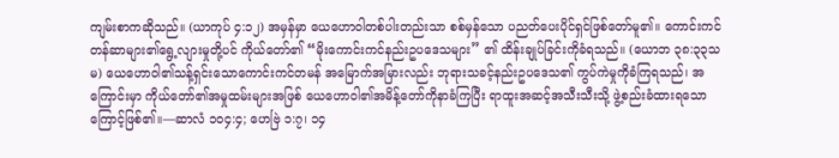ကျမ်းစာကဆိုသည်။ (ယာကုပ် ၄:၁၂) အမှန်မှာ ယေဟောဝါတစ်ပါးတည်းသာ စစ်မှန်သော ပညတ်ပေးပိုင်ရှင်ဖြစ်တော်မူ၏။ ကောင်းကင်တန်ဆာများ၏ရွေ့လျားမှုတို့ပင် ကိုယ်တော်၏ “မိုးကောင်းကင်နည်းဥပဒေသများ” ၏ ထိန်းချုပ်ခြင်းကိုခံရသည်။ (ယောဘ ၃၈:၃၃သမ) ယေဟောဝါ၏သန့်ရှင်းသောကောင်းကင်တမန် အမြောက်အမြားလည်း ဘုရားသခင့်နည်းဥပဒေသ၏ ကွပ်ကဲမှုကိုခံကြရသည်၊ အကြောင်းမှာ ကိုယ်တော်၏အမှုထမ်းများအဖြစ် ယေဟောဝါ၏အမိန့်တော်ကိုနာခံကြပြီး ရာထူးအဆင့်အသီးသီးသို့ ဖွဲ့စည်းခံထားရသောကြောင့်ဖြစ်၏။—ဆာလံ ၁၀၄:၄; ဟေဗြဲ ၁:၇၊ ၁၄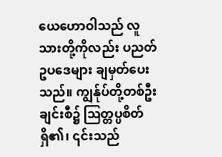ယေဟောဝါသည် လူသားတို့ကိုလည်း ပညတ်ဥပဒေများ ချမှတ်ပေးသည်။ ကျွန်ုပ်တို့တစ်ဦးချင်းစီ၌ ဩတ္တပ္ပစိတ်ရှိ၏၊ ၎င်းသည်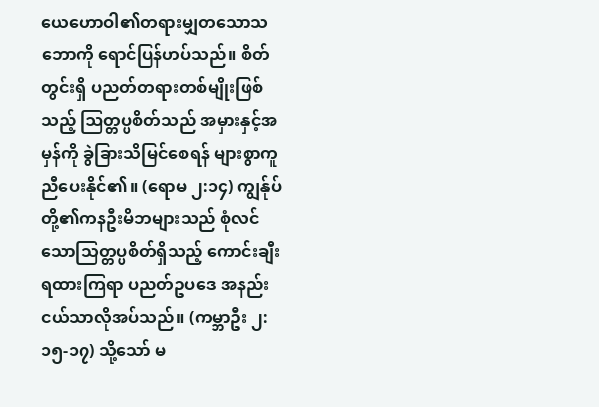ယေဟောဝါ၏တရားမျှတသောသဘောကို ရောင်ပြန်ဟပ်သည်။ စိတ်တွင်းရှိ ပညတ်တရားတစ်မျိုးဖြစ်သည့် ဩတ္တပ္ပစိတ်သည် အမှားနှင့်အမှန်ကို ခွဲခြားသိမြင်စေရန် များစွာကူညီပေးနိုင်၏။ (ရောမ ၂:၁၄) ကျွန်ုပ်တို့၏ကနဦးမိဘများသည် စုံလင်သောသြတ္တပ္ပစိတ်ရှိသည့် ကောင်းချီးရထားကြရာ ပညတ်ဥပဒေ အနည်းငယ်သာလိုအပ်သည်။ (ကမ္ဘာဦး ၂:၁၅-၁၇) သို့သော် မ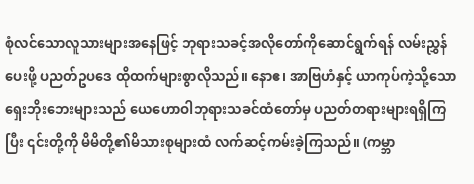စုံလင်သောလူသားများအနေဖြင့် ဘုရားသခင့်အလိုတော်ကိုဆောင်ရွက်ရန် လမ်းညွှန်ပေးဖို့ ပညတ်ဥပဒေ ထိုထက်များစွာလိုသည်။ နောဧ၊ အာဗြဟံနှင့် ယာကုပ်ကဲ့သို့သော ရှေးဘိုးဘေးများသည် ယေဟောဝါဘုရားသခင်ထံတော်မှ ပညတ်တရားများရရှိကြပြီး ၎င်းတို့ကို မိမိတို့၏မိသားစုများထံ လက်ဆင့်ကမ်းခဲ့ကြသည်။ (ကမ္ဘာ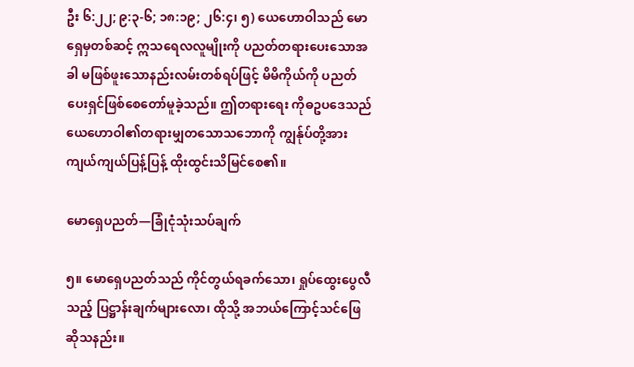ဦး ၆:၂၂; ၉:၃-၆; ၁၈:၁၉; ၂၆:၄၊ ၅) ယေဟောဝါသည် မောရှေမှတစ်ဆင့် ဣသရေလလူမျိုးကို ပညတ်တရားပေးသောအခါ မဖြစ်ဖူးသောနည်းလမ်းတစ်ရပ်ဖြင့် မိမိကိုယ်ကို ပညတ်ပေးရှင်ဖြစ်စေတော်မူခဲ့သည်။ ဤတရားရေး ကိုဓဥပဒေသည် ယေဟောဝါ၏တရားမျှတသောသဘောကို ကျွန်ုပ်တို့အား ကျယ်ကျယ်ပြန့်ပြန့် ထိုးထွင်းသိမြင်စေ၏။

မောရှေပညတ်—ခြုံငုံသုံးသပ်ချက်

၅။ မောရှေပညတ်သည် ကိုင်တွယ်ရခက်သော၊ ရှုပ်ထွေးပွေလီသည့် ပြဋ္ဌာန်းချက်များလော၊ ထိုသို့ အဘယ်ကြောင့်သင်ဖြေဆိုသနည်း။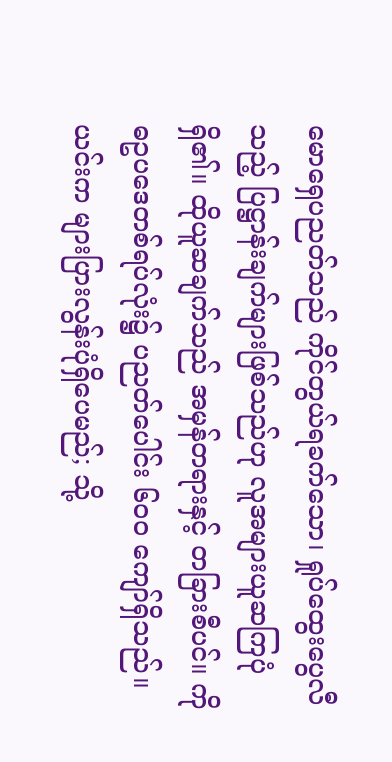မောရှေပညတ်သည် ကိုင်တွယ်ရခက်သော၊ ရှုပ်ထွေးပွေလီသည့် ပြဋ္ဌာန်းချက်များဖြစ်သည်ဟု လူအများယူဆကြပုံရှိ၏။ ထိုယူဆချက်သည် အမှန်တရားနှင့် တခြားစီပင်။ ကိုဓဥပဒေတစ်ရပ်လုံး၌ ပညတ်ပေါင်း ၆၀၀ ကျော်ရှိသည်။ ယင်းက များပြားလွန်းပုံရှိပေမည်; သို့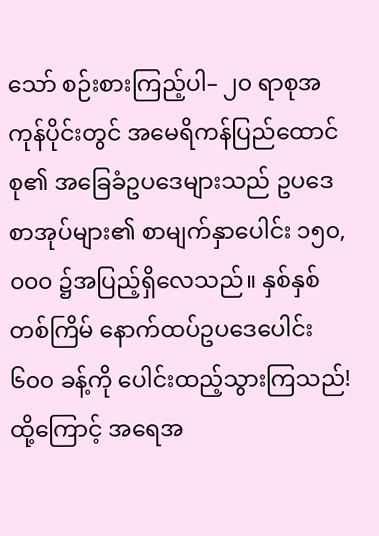သော် စဉ်းစားကြည့်ပါ– ၂၀ ရာစုအကုန်ပိုင်းတွင် အမေရိကန်ပြည်ထောင်စု၏ အခြေခံဥပဒေများသည် ဥပဒေစာအုပ်များ၏ စာမျက်နှာပေါင်း ၁၅၀,၀၀၀ ၌အပြည့်ရှိလေသည်။ နှစ်နှစ်တစ်ကြိမ် နောက်ထပ်ဥပဒေပေါင်း ၆၀၀ ခန့်ကို ပေါင်းထည့်သွားကြသည်! ထို့ကြောင့် အရေအ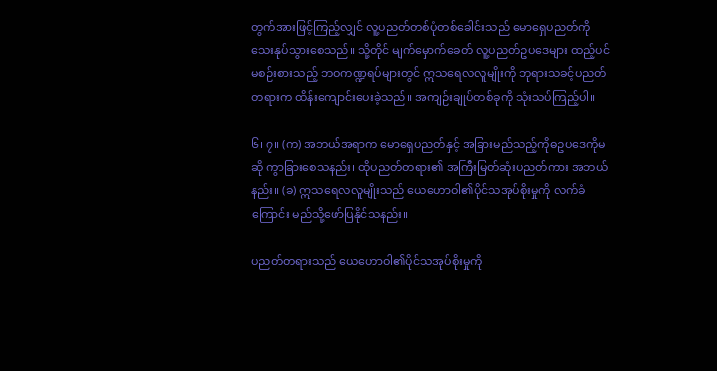တွက်အားဖြင့်ကြည့်လျှင် လူ့ပညတ်တစ်ပုံတစ်ခေါင်းသည် မောရှေပညတ်ကို သေးနုပ်သွားစေသည်။ သို့တိုင် မျက်မှောက်ခေတ် လူ့ပညတ်ဥပဒေများ ထည့်ပင်မစဉ်းစားသည့် ဘဝကဏ္ဍရပ်များတွင် ဣသရေလလူမျိုးကို ဘုရားသခင့်ပညတ်တရားက ထိန်းကျောင်းပေးခဲ့သည်။ အကျဉ်းချုပ်တစ်ခုကို သုံးသပ်ကြည့်ပါ။

၆၊ ၇။ (က) အဘယ်အရာက မောရှေပညတ်နှင့် အခြားမည်သည့်ကိုဓဥပဒေကိုမဆို ကွာခြားစေသနည်း၊ ထိုပညတ်တရား၏ အကြီးမြတ်ဆုံးပညတ်ကား အဘယ်နည်း။ (ခ) ဣသရေလလူမျိုးသည် ယေဟောဝါ၏ပိုင်သအုပ်စိုးမှုကို လက်ခံကြောင်း မည်သို့ဖော်ပြနိုင်သနည်း။

ပညတ်တရားသည် ယေဟောဝါ၏ပိုင်သအုပ်စိုးမှုကို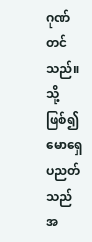ဂုဏ်တင်သည်။ သို့ဖြစ်၍ မောရှေပညတ်သည် အ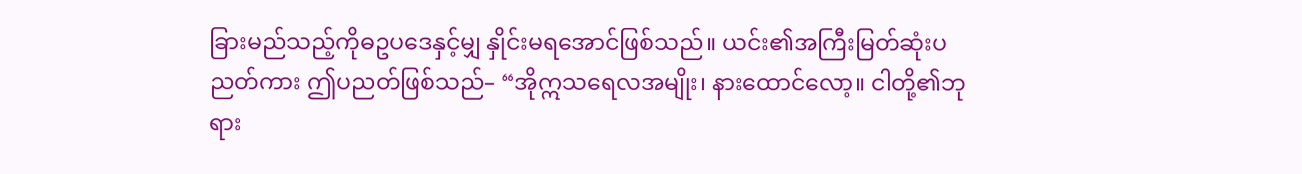ခြားမည်သည့်ကိုဓဥပဒေနှင့်မျှ နှိုင်းမရအောင်ဖြစ်သည်။ ယင်း၏အကြီးမြတ်ဆုံးပညတ်ကား ဤပညတ်ဖြစ်သည်– “အိုဣသရေလအမျိုး၊ နားထောင်လော့။ ငါတို့၏ဘုရား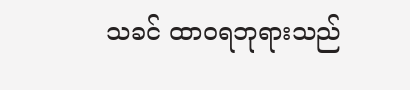သခင် ထာဝရဘုရားသည်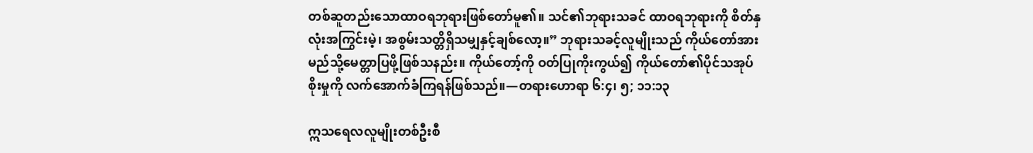တစ်ဆူတည်းသောထာဝရဘုရားဖြစ်တော်မူ၏။ သင်၏ဘုရားသခင် ထာဝရဘုရားကို စိတ်နှလုံးအကြွင်းမဲ့၊ အစွမ်းသတ္တိရှိသမျှနှင့်ချစ်လော့။” ဘုရားသခင့်လူမျိုးသည် ကိုယ်တော်အား မည်သို့မေတ္တာပြဖို့ဖြစ်သနည်း။ ကိုယ်တော့်ကို ဝတ်ပြုကိုးကွယ်၍ ကိုယ်တော်၏ပိုင်သအုပ်စိုးမှုကို လက်အောက်ခံကြရန်ဖြစ်သည်။—တရားဟောရာ ၆:၄၊ ၅; ၁၁:၁၃

ဣသရေလလူမျိုးတစ်ဦးစီ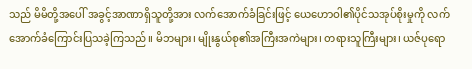သည် မိမိတို့အပေါ် အခွင့်အာဏာရှိသူတို့အား လက်အောက်ခံခြင်းဖြင့် ယေဟောဝါ၏ပိုင်သအုပ်စိုးမှုကို လက်အောက်ခံကြောင်းပြသခဲ့ကြသည်။ မိဘများ၊ မျိုးနွယ်စု၏အကြီးအကဲများ၊ တရားသူကြီးများ၊ ယဇ်ပုရော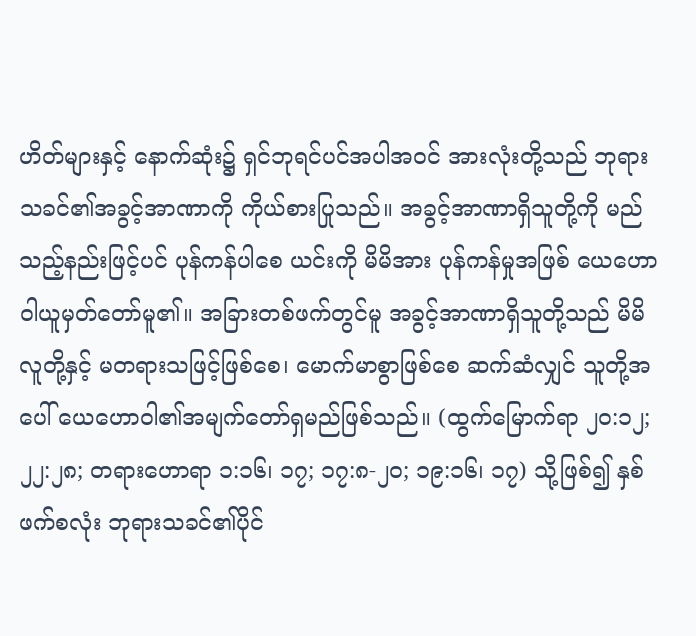ဟိတ်များနှင့် နောက်ဆုံး၌ ရှင်ဘုရင်ပင်အပါအဝင် အားလုံးတို့သည် ဘုရားသခင်၏အခွင့်အာဏာကို ကိုယ်စားပြုသည်။ အခွင့်အာဏာရှိသူတို့ကို မည်သည့်နည်းဖြင့်ပင် ပုန်ကန်ပါစေ ယင်းကို မိမိအား ပုန်ကန်မှုအဖြစ် ယေဟောဝါယူမှတ်တော်မူ၏။ အခြားတစ်ဖက်တွင်မူ အခွင့်အာဏာရှိသူတို့သည် မိမိလူတို့နှင့် မတရားသဖြင့်ဖြစ်စေ၊ မောက်မာစွာဖြစ်စေ ဆက်ဆံလျှင် သူတို့အပေါ် ယေဟောဝါ၏အမျက်တော်ရှမည်ဖြစ်သည်။ (ထွက်မြောက်ရာ ၂၀:၁၂; ၂၂:၂၈; တရားဟောရာ ၁:၁၆၊ ၁၇; ၁၇:၈-၂၀; ၁၉:၁၆၊ ၁၇) သို့ဖြစ်၍ နှစ်ဖက်စလုံး ဘုရားသခင်၏ပိုင်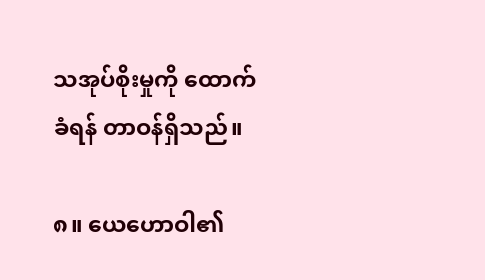သအုပ်စိုးမှုကို ထောက်ခံရန် တာဝန်ရှိသည်။

၈။ ယေဟောဝါ၏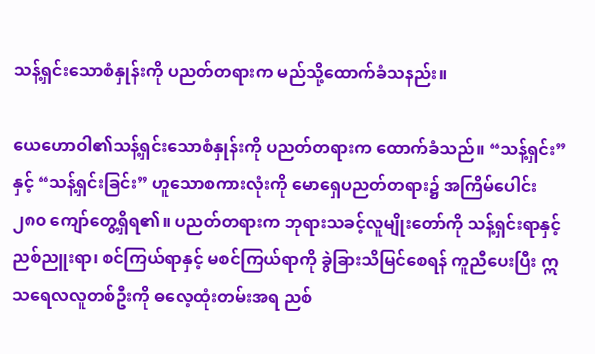သန့်ရှင်းသောစံနှုန်းကို ပညတ်တရားက မည်သို့ထောက်ခံသနည်း။

ယေဟောဝါ၏သန့်ရှင်းသောစံနှုန်းကို ပညတ်တရားက ထောက်ခံသည်။ “သန့်ရှင်း” နှင့် “သန့်ရှင်းခြင်း” ဟူသောစကားလုံးကို မောရှေပညတ်တရား၌ အကြိမ်ပေါင်း ၂၈၀ ကျော်တွေ့ရှိရ၏။ ပညတ်တရားက ဘုရားသခင့်လူမျိုးတော်ကို သန့်ရှင်းရာနှင့် ညစ်ညူးရာ၊ စင်ကြယ်ရာနှင့် မစင်ကြယ်ရာကို ခွဲခြားသိမြင်စေရန် ကူညီပေးပြီး ဣသရေလလူတစ်ဦးကို ဓလေ့ထုံးတမ်းအရ ညစ်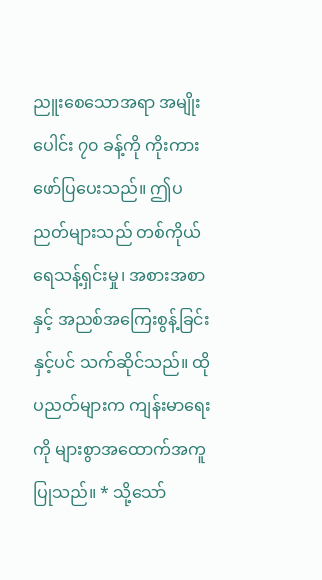ညူးစေသောအရာ အမျိုးပေါင်း ၇၀ ခန့်ကို ကိုးကားဖော်ပြပေးသည်။ ဤပညတ်များသည် တစ်ကိုယ်ရေသန့်ရှင်းမှု၊ အစားအစာနှင့် အညစ်အကြေးစွန့်ခြင်းနှင့်ပင် သက်ဆိုင်သည်။ ထိုပညတ်များက ကျန်းမာရေးကို များစွာအထောက်အကူပြုသည်။ * သို့သော်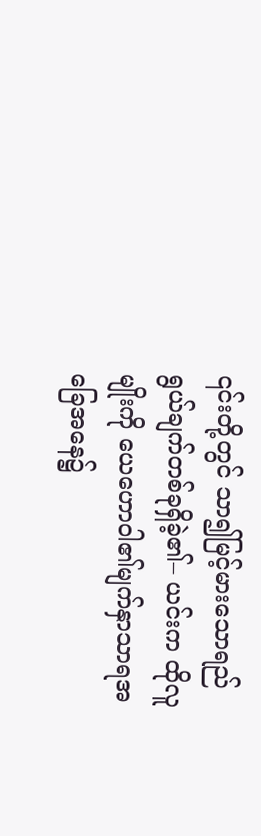၎င်းတို့တွင် သာ၍မြင့်မားသောရည်ရွယ်ချက်တစ်ခုရှိခဲ့၏– ယင်းက ထိုလူမျိုးကို ယေဟောဝါ၏မျက်နှာသာရအခြေအနေ၌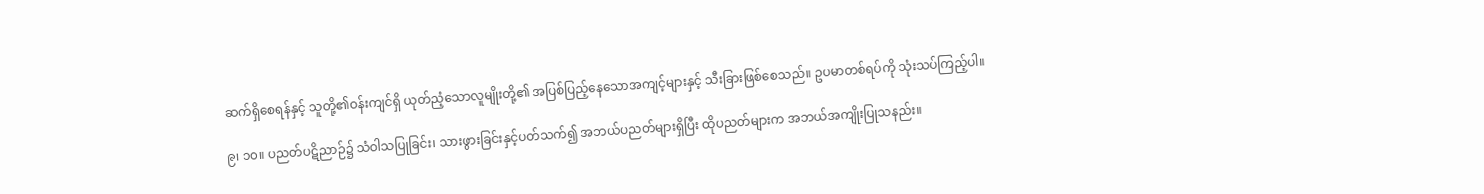ဆက်ရှိစေရန်နှင့် သူတို့၏ဝန်းကျင်ရှိ ယုတ်ညံ့သောလူမျိုးတို့၏ အပြစ်ပြည့်နေသောအကျင့်များနှင့် သီးခြားဖြစ်စေသည်။ ဥပမာတစ်ရပ်ကို သုံးသပ်ကြည့်ပါ။

၉၊ ၁၀။ ပညတ်ပဋိညာဉ်၌ သံဝါသပြုခြင်း၊ သားဖွားခြင်းနှင့်ပတ်သက်၍ အဘယ်ပညတ်များရှိပြီး ထိုပညတ်များက အဘယ်အကျိုးပြုသနည်း။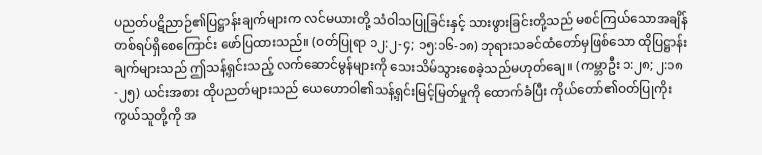ပညတ်ပဋိညာဉ်၏ပြဋ္ဌာန်းချက်များက လင်မယားတို့ သံဝါသပြုခြင်းနှင့် သားဖွားခြင်းတို့သည် မစင်ကြယ်သောအချိန်တစ်ရပ်ရှိစေကြောင်း ဖော်ပြထားသည်။ (ဝတ်ပြုရာ ၁၂:၂-၄; ၁၅:၁၆-၁၈) ဘုရားသခင်ထံတော်မှဖြစ်သော ထိုပြဋ္ဌာန်းချက်များသည် ဤသန့်ရှင်းသည့် လက်ဆောင်မွန်များကို သေးသိမ်သွားစေခဲ့သည်မဟုတ်ချေ။ (ကမ္ဘာဦး ၁:၂၈; ၂:၁၈-၂၅) ယင်းအစား ထိုပညတ်များသည် ယေဟောဝါ၏သန့်ရှင်းမြင့်မြတ်မှုကို ထောက်ခံပြီး ကိုယ်တော်၏ဝတ်ပြုကိုးကွယ်သူတို့ကို အ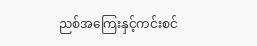ညစ်အကြေးနှင့်ကင်းစင်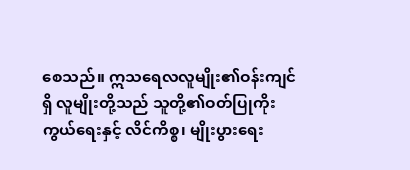စေသည်။ ဣသရေလလူမျိုး၏ဝန်းကျင်ရှိ လူမျိုးတို့သည် သူတို့၏ဝတ်ပြုကိုးကွယ်ရေးနှင့် လိင်ကိစ္စ၊ မျိုးပွားရေး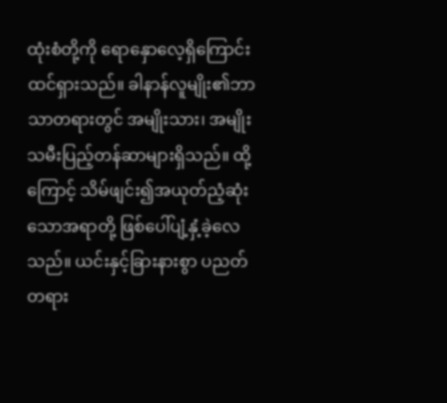ထုံးစံတို့ကို ရောနှောလေ့ရှိကြောင်း ထင်ရှားသည်။ ခါနာန်လူမျိုး၏ဘာသာတရားတွင် အမျိုးသား၊ အမျိုးသမီးပြည့်တန်ဆာများရှိသည်။ ထို့ကြောင့် သိမ်ဖျင်း၍အယုတ်ညံ့ဆုံးသောအရာတို့ ဖြစ်ပေါ်ပျံ့နှံ့ခဲ့လေသည်။ ယင်းနှင့်ခြားနားစွာ ပညတ်တရား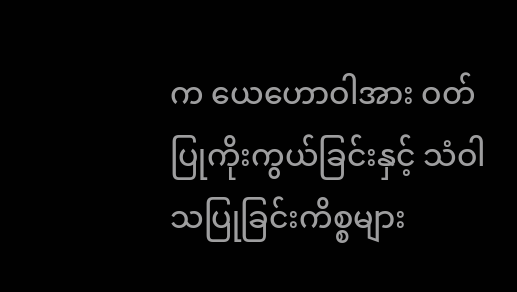က ယေဟောဝါအား ဝတ်ပြုကိုးကွယ်ခြင်းနှင့် သံဝါသပြုခြင်းကိစ္စများ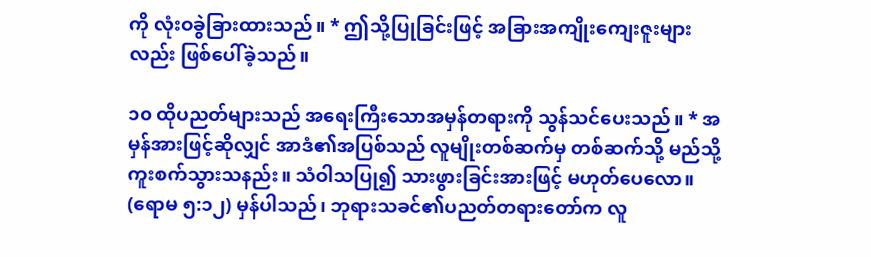ကို လုံးဝခွဲခြားထားသည်။ * ဤသို့ပြုခြင်းဖြင့် အခြားအကျိုးကျေးဇူးများလည်း ဖြစ်ပေါ်ခဲ့သည်။

၁၀ ထိုပညတ်များသည် အရေးကြီးသောအမှန်တရားကို သွန်သင်ပေးသည်။ * အမှန်အားဖြင့်ဆိုလျှင် အာဒံ၏အပြစ်သည် လူမျိုးတစ်ဆက်မှ တစ်ဆက်သို့ မည်သို့ကူးစက်သွားသနည်း။ သံဝါသပြု၍ သားဖွားခြင်းအားဖြင့် မဟုတ်ပေလော။ (ရောမ ၅:၁၂) မှန်ပါသည်၊ ဘုရားသခင်၏ပညတ်တရားတော်က လူ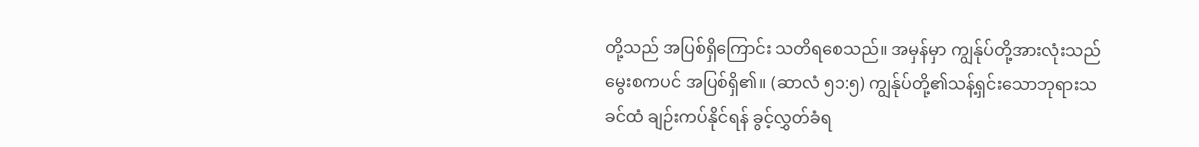တို့သည် အပြစ်ရှိကြောင်း သတိရစေသည်။ အမှန်မှာ ကျွန်ုပ်တို့အားလုံးသည် မွေးစကပင် အပြစ်ရှိ၏။ (ဆာလံ ၅၁:၅) ကျွန်ုပ်တို့၏သန့်ရှင်းသောဘုရားသခင်ထံ ချဉ်းကပ်နိုင်ရန် ခွင့်လွှတ်ခံရ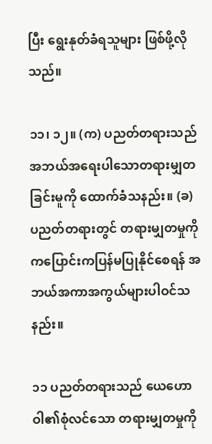ပြီး ရွေးနုတ်ခံရသူများ ဖြစ်ဖို့လိုသည်။

၁၁၊ ၁၂။ (က) ပညတ်တရားသည် အဘယ်အရေးပါသောတရားမျှတခြင်းမူကို ထောက်ခံသနည်း။ (ခ) ပညတ်တရားတွင် တရားမျှတမှုကို ကပြောင်းကပြန်မပြုနိုင်စေရန် အဘယ်အကာအကွယ်များပါဝင်သနည်း။

၁၁ ပညတ်တရားသည် ယေဟောဝါ၏စုံလင်သော တရားမျှတမှုကို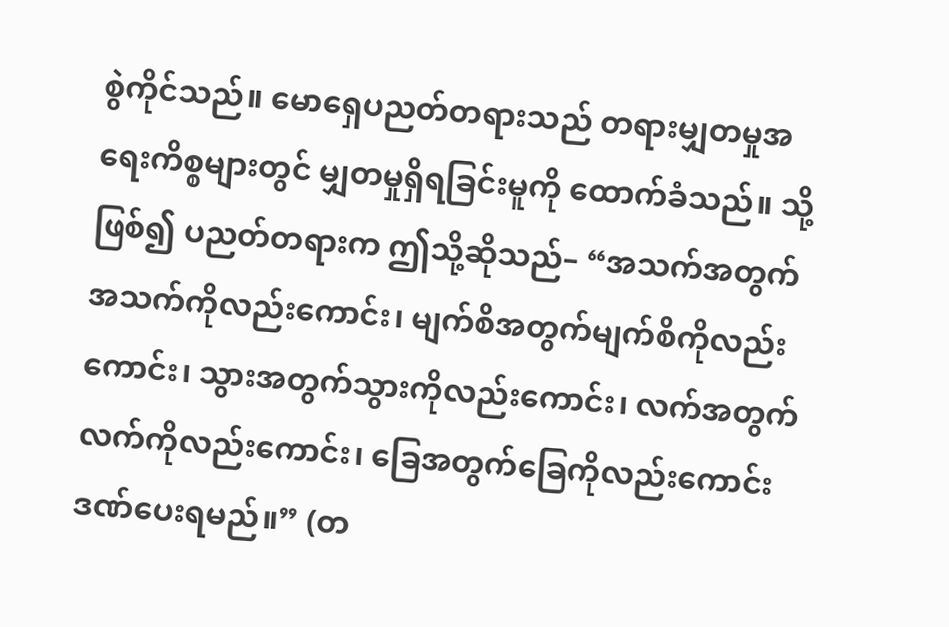စွဲကိုင်သည်။ မောရှေပညတ်တရားသည် တရားမျှတမှုအရေးကိစ္စများတွင် မျှတမှုရှိရခြင်းမူကို ထောက်ခံသည်။ သို့ဖြစ်၍ ပညတ်တရားက ဤသို့ဆိုသည်– “အသက်အတွက်အသက်ကိုလည်းကောင်း၊ မျက်စိအတွက်မျက်စိကိုလည်းကောင်း၊ သွားအတွက်သွားကိုလည်းကောင်း၊ လက်အတွက်လက်ကိုလည်းကောင်း၊ ခြေအတွက်ခြေကိုလည်းကောင်း ဒဏ်ပေးရမည်။” (တ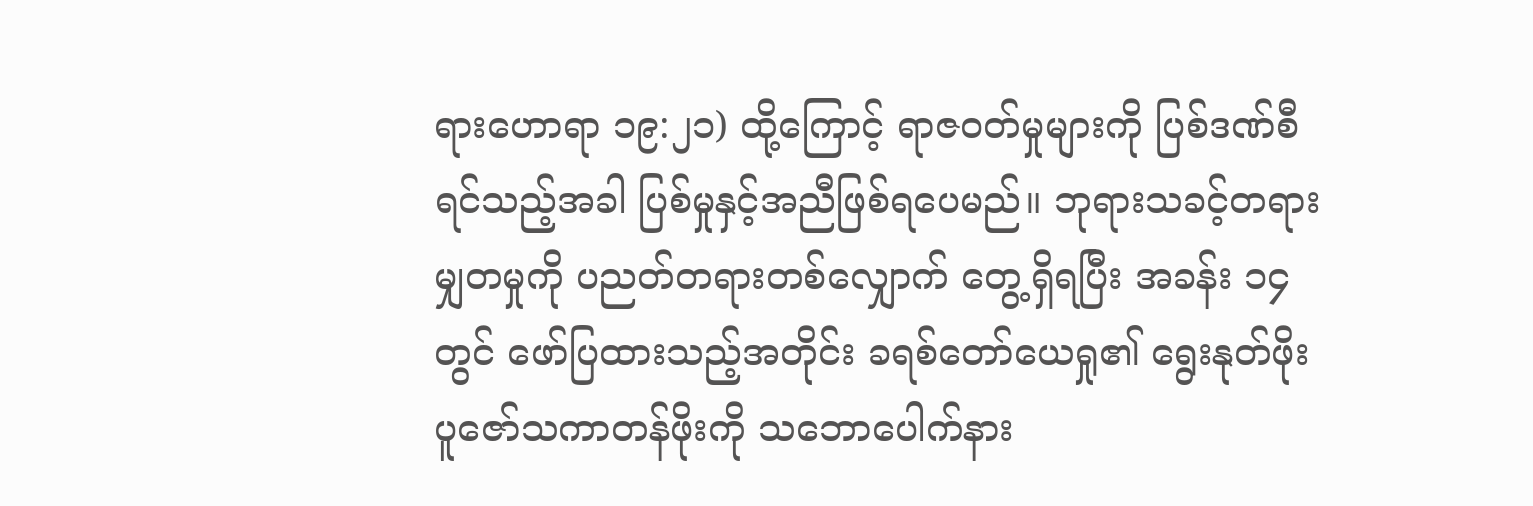ရားဟောရာ ၁၉:၂၁) ထို့ကြောင့် ရာဇဝတ်မှုများကို ပြစ်ဒဏ်စီရင်သည့်အခါ ပြစ်မှုနှင့်အညီဖြစ်ရပေမည်။ ဘုရားသခင့်တရားမျှတမှုကို ပညတ်တရားတစ်လျှောက် တွေ့ရှိရပြီး အခန်း ၁၄ တွင် ဖော်ပြထားသည့်အတိုင်း ခရစ်တော်ယေရှု၏ ရွေးနုတ်ဖိုးပူဇော်သကာတန်ဖိုးကို သဘောပေါက်နား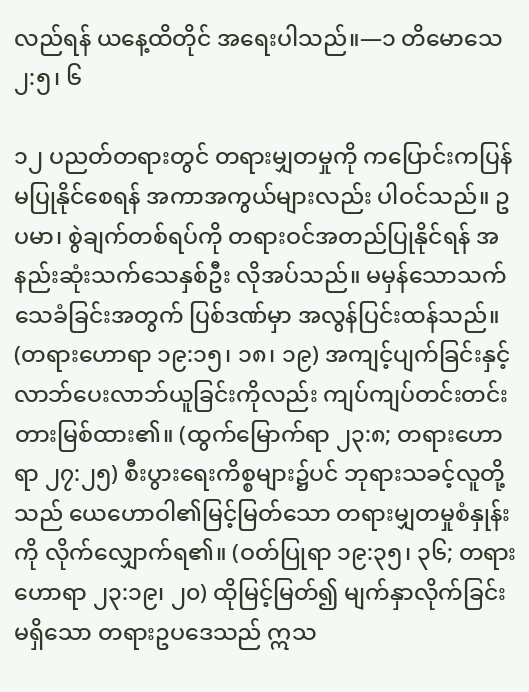လည်ရန် ယနေ့ထိတိုင် အရေးပါသည်။—၁ တိမောသေ ၂:၅၊ ၆

၁၂ ပညတ်တရားတွင် တရားမျှတမှုကို ကပြောင်းကပြန်မပြုနိုင်စေရန် အကာအကွယ်များလည်း ပါဝင်သည်။ ဥပမာ၊ စွဲချက်တစ်ရပ်ကို တရားဝင်အတည်ပြုနိုင်ရန် အနည်းဆုံးသက်သေနှစ်ဦး လိုအပ်သည်။ မမှန်သောသက်သေခံခြင်းအတွက် ပြစ်ဒဏ်မှာ အလွန်ပြင်းထန်သည်။ (တရားဟောရာ ၁၉:၁၅၊ ၁၈၊ ၁၉) အကျင့်ပျက်ခြင်းနှင့် လာဘ်ပေးလာဘ်ယူခြင်းကိုလည်း ကျပ်ကျပ်တင်းတင်းတားမြစ်ထား၏။ (ထွက်မြောက်ရာ ၂၃:၈; တရားဟောရာ ၂၇:၂၅) စီးပွားရေးကိစ္စများ၌ပင် ဘုရားသခင့်လူတို့သည် ယေဟောဝါ၏မြင့်မြတ်သော တရားမျှတမှုစံနှုန်းကို လိုက်လျှောက်ရ၏။ (ဝတ်ပြုရာ ၁၉:၃၅၊ ၃၆; တရားဟောရာ ၂၃:၁၉၊ ၂၀) ထိုမြင့်မြတ်၍ မျက်နှာလိုက်ခြင်းမရှိသော တရားဥပဒေသည် ဣသ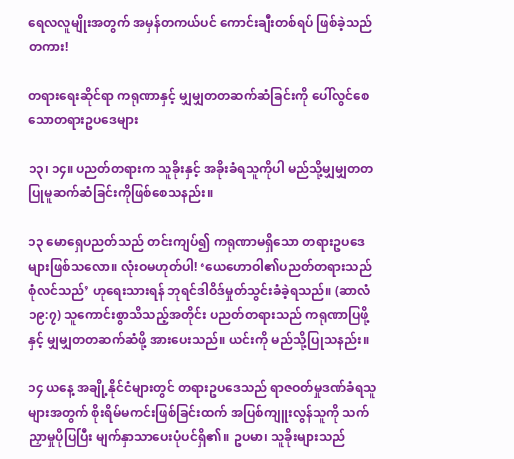ရေလလူမျိုးအတွက် အမှန်တကယ်ပင် ကောင်းချီးတစ်ရပ် ဖြစ်ခဲ့သည်တကား!

တရားရေးဆိုင်ရာ ကရုဏာနှင့် မျှမျှတတဆက်ဆံခြင်းကို ပေါ်လွင်စေသောတရားဥပဒေများ

၁၃၊ ၁၄။ ပညတ်တရားက သူခိုးနှင့် အခိုးခံရသူကိုပါ မည်သို့မျှမျှတတ ပြုမူဆက်ဆံခြင်းကိုဖြစ်စေသနည်း။

၁၃ မောရှေပညတ်သည် တင်းကျပ်၍ ကရုဏာမရှိသော တရားဥပဒေများဖြစ်သလော။ လုံးဝမဟုတ်ပါ! ‘ယေဟောဝါ၏ပညတ်တရားသည် စုံလင်သည်’ ဟုရေးသားရန် ဘုရင်ဒါဝိဒ်မှုတ်သွင်းခံခဲ့ရသည်။ (ဆာလံ ၁၉:၇) သူကောင်းစွာသိသည့်အတိုင်း ပညတ်တရားသည် ကရုဏာပြဖို့နှင့် မျှမျှတတဆက်ဆံဖို့ အားပေးသည်။ ယင်းကို မည်သို့ပြုသနည်း။

၁၄ ယနေ့ အချို့နိုင်ငံများတွင် တရားဥပဒေသည် ရာဇဝတ်မှုဒဏ်ခံရသူများအတွက် စိုးရိမ်မကင်းဖြစ်ခြင်းထက် အပြစ်ကျူးလွန်သူကို သက်ညှာမှုပိုပြပြီး မျက်နှာသာပေးပုံပင်ရှိ၏။ ဥပမာ၊ သူခိုးများသည်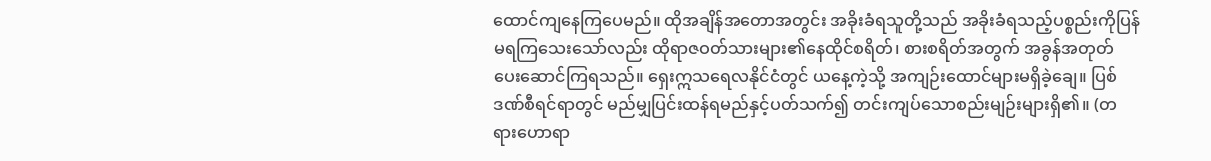ထောင်ကျနေကြပေမည်။ ထိုအချိန်အတောအတွင်း အခိုးခံရသူတို့သည် အခိုးခံရသည့်ပစ္စည်းကိုပြန်မရကြသေးသော်လည်း ထိုရာဇဝတ်သားများ၏နေထိုင်စရိတ်၊ စားစရိတ်အတွက် အခွန်အတုတ် ပေးဆောင်ကြရသည်။ ရှေးဣသရေလနိုင်ငံတွင် ယနေ့ကဲ့သို့ အကျဉ်းထောင်များမရှိခဲ့ချေ။ ပြစ်ဒဏ်စီရင်ရာတွင် မည်မျှပြင်းထန်ရမည်နှင့်ပတ်သက်၍ တင်းကျပ်သောစည်းမျဉ်းများရှိ၏။ (တရားဟောရာ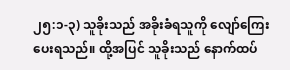၂၅:၁-၃) သူခိုးသည် အခိုးခံရသူကို လျော်ကြေးပေးရသည်။ ထို့အပြင် သူခိုးသည် နောက်ထပ်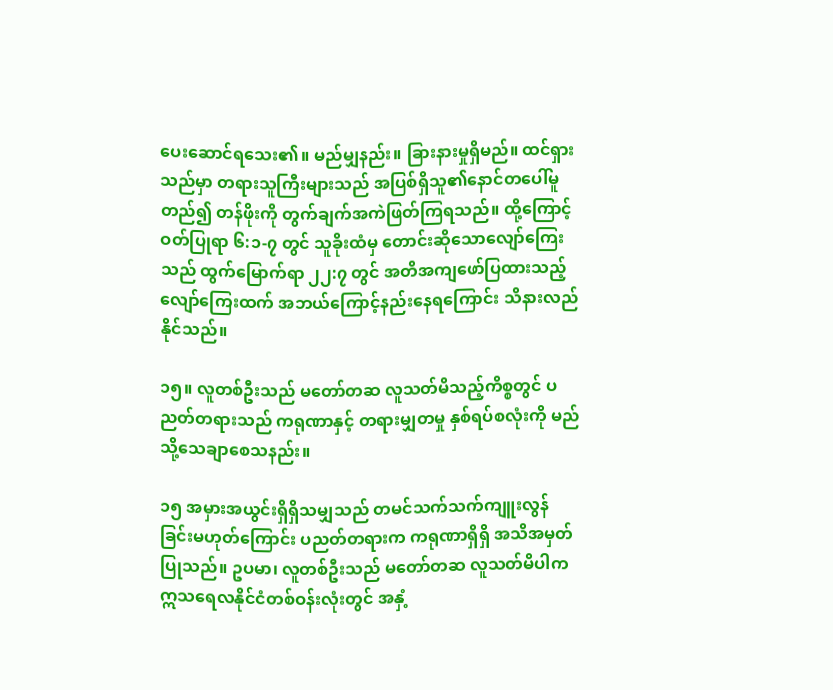ပေးဆောင်ရသေး၏။ မည်မျှနည်း။ ခြားနားမှုရှိမည်။ ထင်ရှားသည်မှာ တရားသူကြီးများသည် အပြစ်ရှိသူ၏နောင်တပေါ်မူတည်၍ တန်ဖိုးကို တွက်ချက်အကဲဖြတ်ကြရသည်။ ထို့ကြောင့် ဝတ်ပြုရာ ၆:၁-၇ တွင် သူခိုးထံမှ တောင်းဆိုသောလျော်ကြေးသည် ထွက်မြောက်ရာ ၂၂:၇ တွင် အတိအကျဖော်ပြထားသည့် လျော်ကြေးထက် အဘယ်ကြောင့်နည်းနေရကြောင်း သိနားလည်နိုင်သည်။

၁၅။ လူတစ်ဦးသည် မတော်တဆ လူသတ်မိသည့်ကိစ္စတွင် ပညတ်တရားသည် ကရုဏာနှင့် တရားမျှတမှု နှစ်ရပ်စလုံးကို မည်သို့သေချာစေသနည်း။

၁၅ အမှားအယွင်းရှိရှိသမျှသည် တမင်သက်သက်ကျူးလွန်ခြင်းမဟုတ်ကြောင်း ပညတ်တရားက ကရုဏာရှိရှိ အသိအမှတ်ပြုသည်။ ဥပမာ၊ လူတစ်ဦးသည် မတော်တဆ လူသတ်မိပါက ဣသရေလနိုင်ငံတစ်ဝန်းလုံးတွင် အနှံ့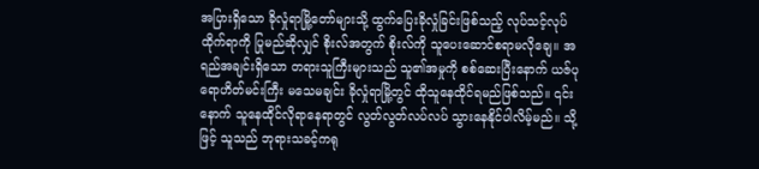အပြားရှိသော ခိုလှုံရာမြို့တော်များသို့ ထွက်ပြေးခိုလှုံခြင်းဖြစ်သည့် လုပ်သင့်လုပ်ထိုက်ရာကို ပြုမည်ဆိုလျှင် စိုးလ်အတွက် စိုးလ်ကို သူပေးဆောင်စရာမလိုချေ။ အရည်အချင်းရှိသော တရားသူကြီးများသည် သူ၏အမှုကို စစ်ဆေးပြီးနောက် ယဇ်ပုရောဟိတ်မင်းကြီး မသေမချင်း ခိုလှုံရာမြို့တွင် ထိုသူနေထိုင်ရမည်ဖြစ်သည်။ ၎င်းနောက် သူနေထိုင်လိုရာနေရာတွင် လွတ်လွတ်လပ်လပ် သွားနေနိုင်ပါလိမ့်မည်။ သို့ဖြင့် သူသည် ဘုရားသခင့်ကရု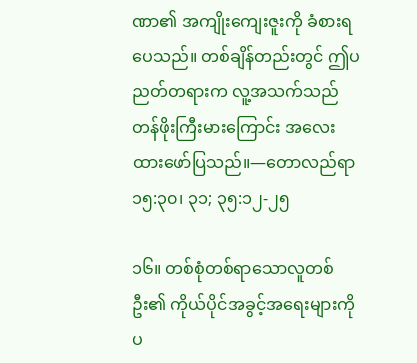ဏာ၏ အကျိုးကျေးဇူးကို ခံစားရပေသည်။ တစ်ချိန်တည်းတွင် ဤပညတ်တရားက လူ့အသက်သည် တန်ဖိုးကြီးမားကြောင်း အလေးထားဖော်ပြသည်။—တောလည်ရာ ၁၅:၃၀၊ ၃၁; ၃၅:၁၂-၂၅

၁၆။ တစ်စုံတစ်ရာသောလူတစ်ဦး၏ ကိုယ်ပိုင်အခွင့်အရေးများကို ပ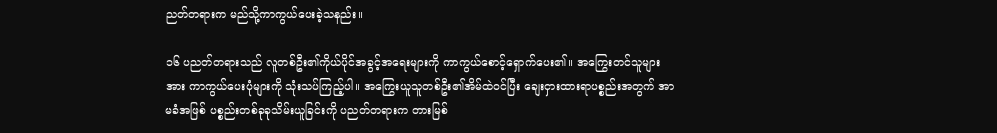ညတ်တရားက မည်သို့ကာကွယ်ပေးခဲ့သနည်း။

၁၆ ပညတ်တရားသည် လူတစ်ဦး၏ကိုယ်ပိုင်အခွင့်အရေးများကို ကာကွယ်စောင့်ရှောက်ပေး၏။ အကြွေးတင်သူများအား ကာကွယ်ပေးပုံများကို သုံးသပ်ကြည့်ပါ။ အကြွေးယူသူတစ်ဦး၏အိမ်ထဲဝင်ပြီး ချေးငှားထားရာပစ္စည်းအတွက် အာမခံအဖြစ် ပစ္စည်းတစ်ခုခုသိမ်းယူခြင်းကို ပညတ်တရားက တားမြစ်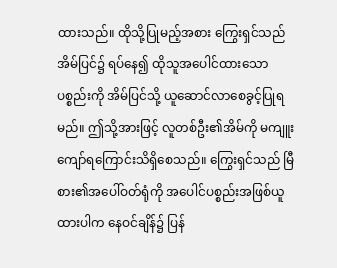ထားသည်။ ထိုသို့ပြုမည့်အစား ကြွေးရှင်သည် အိမ်ပြင်၌ ရပ်နေ၍ ထိုသူအပေါင်ထားသောပစ္စည်းကို အိမ်ပြင်သို့ ယူဆောင်လာစေခွင့်ပြုရမည်။ ဤသို့အားဖြင့် လူတစ်ဦး၏အိမ်ကို မကျူးကျော်ရကြောင်းသိရှိစေသည်။ ကြွေးရှင်သည် မြီစား၏အပေါ်ဝတ်ရုံကို အပေါင်ပစ္စည်းအဖြစ်ယူထားပါက နေဝင်ချိန်၌ ပြန်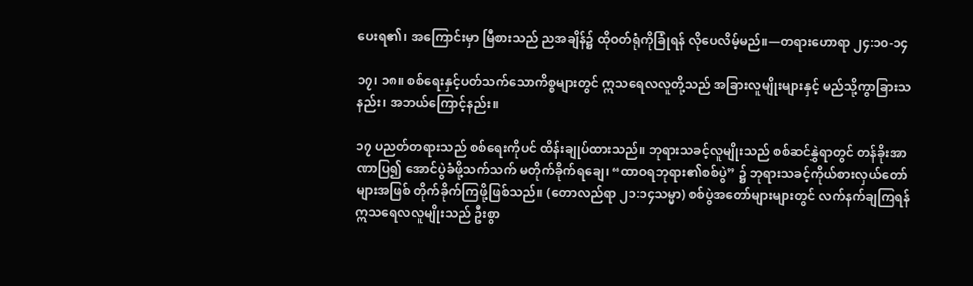ပေးရ၏၊ အကြောင်းမှာ မြီစားသည် ညအချိန်၌ ထိုဝတ်ရုံကိုခြုံရန် လိုပေလိမ့်မည်။—တရားဟောရာ ၂၄:၁၀-၁၄

၁၇၊ ၁၈။ စစ်ရေးနှင့်ပတ်သက်သောကိစ္စများတွင် ဣသရေလလူတို့သည် အခြားလူမျိုးများနှင့် မည်သို့ကွာခြားသနည်း၊ အဘယ်ကြောင့်နည်း။

၁၇ ပညတ်တရားသည် စစ်ရေးကိုပင် ထိန်းချုပ်ထားသည်။ ဘုရားသခင့်လူမျိုးသည် စစ်ဆင်နွှဲရာတွင် တန်ခိုးအာဏာပြ၍ အောင်ပွဲခံဖို့သက်သက် မတိုက်ခိုက်ရချေ၊ “ထာဝရဘုရား၏စစ်ပွဲ” ၌ ဘုရားသခင့်ကိုယ်စားလှယ်တော်များအဖြစ် တိုက်ခိုက်ကြဖို့ဖြစ်သည်။ (တောလည်ရာ ၂၁:၁၄သမ္မာ) စစ်ပွဲအတော်များများတွင် လက်နက်ချကြရန် ဣသရေလလူမျိုးသည် ဦးစွာ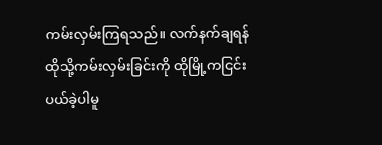ကမ်းလှမ်းကြရသည်။ လက်နက်ချရန် ထိုသို့ကမ်းလှမ်းခြင်းကို ထိုမြို့ကငြင်းပယ်ခဲ့ပါမူ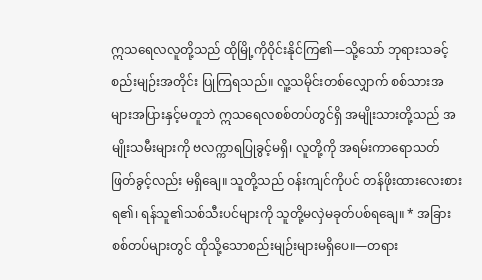ဣသရေလလူတို့သည် ထိုမြို့ကိုဝိုင်းနိုင်ကြ၏—သို့သော် ဘုရားသခင့်စည်းမျဉ်းအတိုင်း ပြုကြရသည်။ လူ့သမိုင်းတစ်လျှောက် စစ်သားအများအပြားနှင့်မတူဘဲ ဣသရေလစစ်တပ်တွင်ရှိ အမျိုးသားတို့သည် အမျိုးသမီးများကို ဗလက္ကာရပြုခွင့်မရှိ၊ လူတို့ကို အရမ်းကာရောသတ်ဖြတ်ခွင့်လည်း မရှိချေ။ သူတို့သည် ဝန်းကျင်ကိုပင် တန်ဖိုးထားလေးစားရ၏၊ ရန်သူ၏သစ်သီးပင်များကို သူတို့မလှဲမခုတ်ပစ်ရချေ။ * အခြားစစ်တပ်များတွင် ထိုသို့သောစည်းမျဉ်းများမရှိပေ။—တရား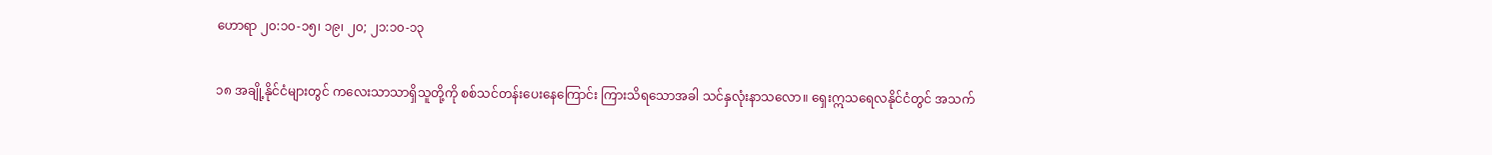ဟောရာ ၂၀:၁၀-၁၅၊ ၁၉၊ ၂၀; ၂၁:၁၀-၁၃

၁၈ အချို့နိုင်ငံများတွင် ကလေးသာသာရှိသူတို့ကို စစ်သင်တန်းပေးနေကြောင်း ကြားသိရသောအခါ သင်နှလုံးနာသလော။ ရှေးဣသရေလနိုင်ငံတွင် အသက်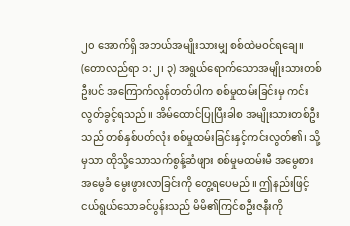၂၀ အောက်ရှိ အဘယ်အမျိုးသားမျှ စစ်ထဲမဝင်ရချေ။ (တောလည်ရာ ၁:၂၊ ၃) အရွယ်ရောက်သောအမျိုးသားတစ်ဦးပင် အကြောက်လွန်တတ်ပါက စစ်မှုထမ်းခြင်းမှ ကင်းလွတ်ခွင့်ရသည်။ အိမ်ထောင်ပြုပြီးခါစ အမျိုးသားတစ်ဦးသည် တစ်နှစ်ပတ်လုံး စစ်မှုထမ်းခြင်းနှင့်ကင်းလွတ်၏၊ သို့မှသာ ထိုသို့သောသက်စွန့်ဆံဖျား စစ်မှုမထမ်းမီ အမွေစားအမွေခံ မွေးဖွားလာခြင်းကို တွေ့ရပေမည်။ ဤနည်းဖြင့် ငယ်ရွယ်သောခင်ပွန်းသည် မိမိ၏ကြင်စဦးဇနီးကို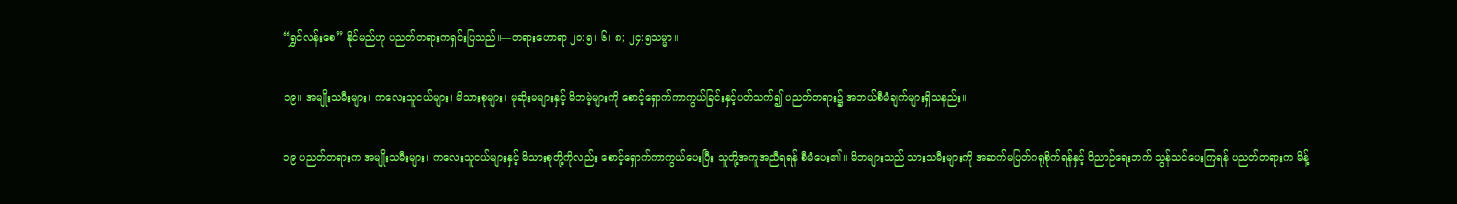“ရွှင်လန်းစေ” နိုင်မည်ဟု ပညတ်တရားကရှင်းပြသည်။—တရားဟောရာ ၂၀:၅၊ ၆၊ ၈; ၂၄:၅သမ္မာ။

၁၉။ အမျိုးသမီးများ၊ ကလေးသူငယ်များ၊ မိသားစုများ၊ မုဆိုးမများနှင့် မိဘမဲ့များကို စောင့်ရှောက်ကာကွယ်ခြင်းနှင့်ပတ်သက်၍ ပညတ်တရား၌ အဘယ်စီမံချက်များရှိသနည်း။

၁၉ ပညတ်တရားက အမျိုးသမီးများ၊ ကလေးသူငယ်များနှင့် မိသားစုတို့ကိုလည်း စောင့်ရှောက်ကာကွယ်ပေးပြီး သူတို့အကူအညီရရန် စီမံပေး၏။ မိဘများသည် သားသမီးများကို အဆက်မပြတ်ဂရုစိုက်ရန်နှင့် ဝိညာဉ်ရေးဘက် သွန်သင်ပေးကြရန် ပညတ်တရားက မိန့်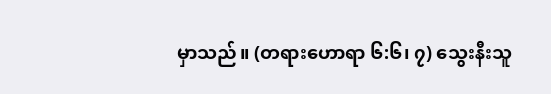မှာသည်။ (တရားဟောရာ ၆:၆၊ ၇) သွေးနီးသူ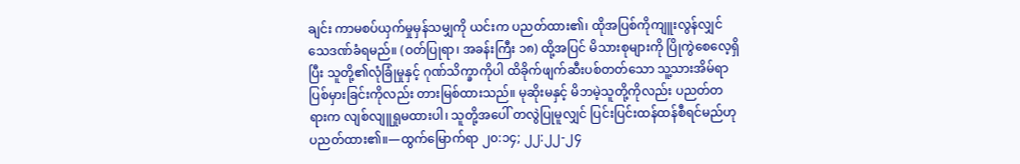ချင်း ကာမစပ်ယှက်မှုမှန်သမျှကို ယင်းက ပညတ်ထား၏၊ ထိုအပြစ်ကိုကျူးလွန်လျှင် သေဒဏ်ခံရမည်။ (ဝတ်ပြုရာ၊ အခန်းကြီး ၁၈) ထို့အပြင် မိသားစုများကို ပြိုကွဲစေလေ့ရှိပြီး သူတို့၏လုံခြုံမှုနှင့် ဂုဏ်သိက္ခာကိုပါ ထိခိုက်ဖျက်ဆီးပစ်တတ်သော သူ့သားအိမ်ရာပြစ်မှားခြင်းကိုလည်း တားမြစ်ထားသည်။ မုဆိုးမနှင့် မိဘမဲ့သူတို့ကိုလည်း ပညတ်တရားက လျစ်လျူရှုမထားပါ၊ သူတို့အပေါ် တလွဲပြုမူလျှင် ပြင်းပြင်းထန်ထန်စီရင်မည်ဟု ပညတ်ထား၏။—ထွက်မြောက်ရာ ၂၀:၁၄; ၂၂:၂၂-၂၄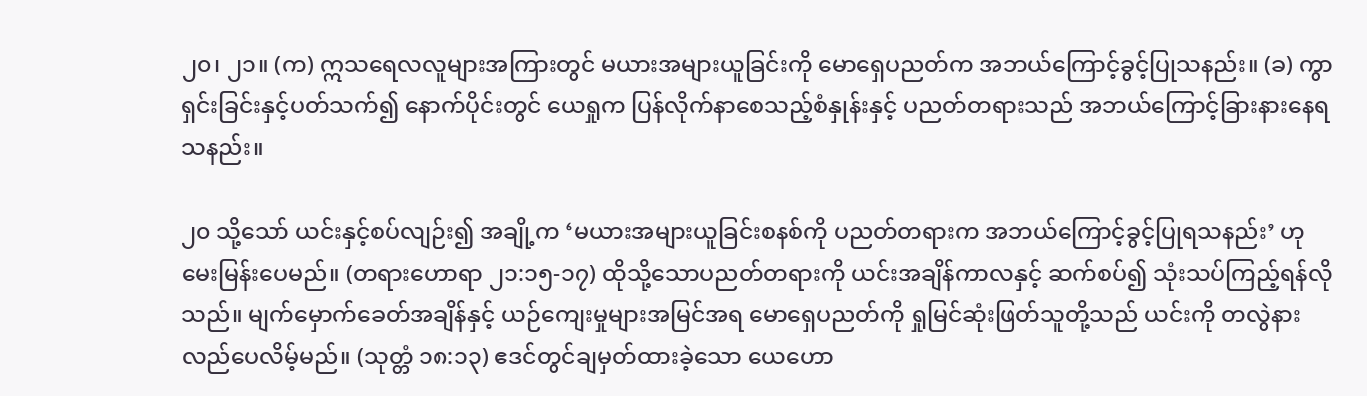၂၀၊ ၂၁။ (က) ဣသရေလလူများအကြားတွင် မယားအများယူခြင်းကို မောရှေပညတ်က အဘယ်ကြောင့်ခွင့်ပြုသနည်း။ (ခ) ကွာရှင်းခြင်းနှင့်ပတ်သက်၍ နောက်ပိုင်းတွင် ယေရှုက ပြန်လိုက်နာစေသည့်စံနှုန်းနှင့် ပညတ်တရားသည် အဘယ်ကြောင့်ခြားနားနေရသနည်း။

၂၀ သို့သော် ယင်းနှင့်စပ်လျဉ်း၍ အချို့က ‘မယားအများယူခြင်းစနစ်ကို ပညတ်တရားက အဘယ်ကြောင့်ခွင့်ပြုရသနည်း’ ဟု မေးမြန်းပေမည်။ (တရားဟောရာ ၂၁:၁၅-၁၇) ထိုသို့သောပညတ်တရားကို ယင်းအချိန်ကာလနှင့် ဆက်စပ်၍ သုံးသပ်ကြည့်ရန်လိုသည်။ မျက်မှောက်ခေတ်အချိန်နှင့် ယဉ်ကျေးမှုများအမြင်အရ မောရှေပညတ်ကို ရှုမြင်ဆုံးဖြတ်သူတို့သည် ယင်းကို တလွဲနားလည်ပေလိမ့်မည်။ (သုတ္တံ ၁၈:၁၃) ဧဒင်တွင်ချမှတ်ထားခဲ့သော ယေဟော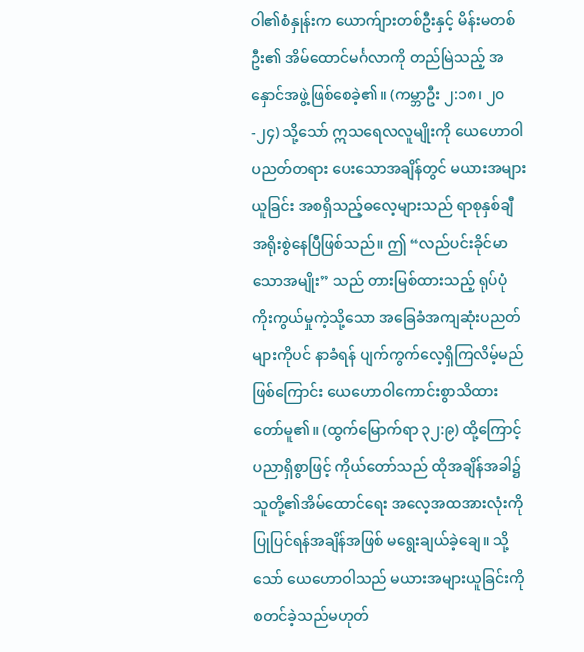ဝါ၏စံနှုန်းက ယောက်ျားတစ်ဦးနှင့် မိန်းမတစ်ဦး၏ အိမ်ထောင်မင်္ဂလာကို တည်မြဲသည့် အနှောင်အဖွဲ့ဖြစ်စေခဲ့၏။ (ကမ္ဘာဦး ၂:၁၈၊ ၂၀-၂၄) သို့သော် ဣသရေလလူမျိုးကို ယေဟောဝါပညတ်တရား ပေးသောအချိန်တွင် မယားအများယူခြင်း အစရှိသည့်ဓလေ့များသည် ရာစုနှစ်ချီ အရိုးစွဲနေပြီဖြစ်သည်။ ဤ “လည်ပင်းခိုင်မာသောအမျိုး” သည် တားမြစ်ထားသည့် ရုပ်ပုံကိုးကွယ်မှုကဲ့သို့သော အခြေခံအကျဆုံးပညတ်များကိုပင် နာခံရန် ပျက်ကွက်လေ့ရှိကြလိမ့်မည်ဖြစ်ကြောင်း ယေဟောဝါကောင်းစွာသိထားတော်မူ၏။ (ထွက်မြောက်ရာ ၃၂:၉) ထို့ကြောင့် ပညာရှိစွာဖြင့် ကိုယ်တော်သည် ထိုအချိန်အခါ၌ သူတို့၏အိမ်ထောင်ရေး အလေ့အထအားလုံးကို ပြုပြင်ရန်အချိန်အဖြစ် မရွေးချယ်ခဲ့ချေ။ သို့သော် ယေဟောဝါသည် မယားအများယူခြင်းကို စတင်ခဲ့သည်မဟုတ်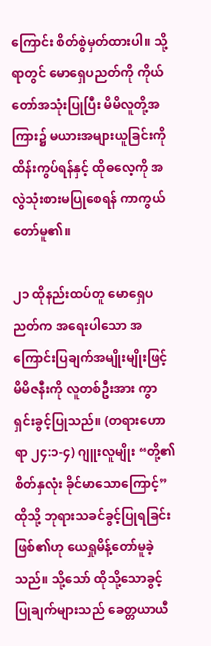ကြောင်း စိတ်စွဲမှတ်ထားပါ။ သို့ရာတွင် မောရှေပညတ်ကို ကိုယ်တော်အသုံးပြုပြီး မိမိလူတို့အကြား၌ မယားအများယူခြင်းကို ထိန်းကွပ်ရန်နှင့် ထိုဓလေ့ကို အလွဲသုံးစားမပြုစေရန် ကာကွယ်တော်မူ၏။

၂၁ ထိုနည်းထပ်တူ မောရှေပညတ်က အရေးပါသော အကြောင်းပြချက်အမျိုးမျိုးဖြင့် မိမိဇနီးကို လူတစ်ဦးအား ကွာရှင်းခွင့်ပြုသည်။ (တရားဟောရာ ၂၄:၁-၄) ဂျူးလူမျိုး “တို့၏စိတ်နှလုံး ခိုင်မာသောကြောင့်” ထိုသို့ ဘုရားသခင်ခွင့်ပြုရခြင်းဖြစ်၏ဟု ယေရှုမိန့်တော်မူခဲ့သည်။ သို့သော် ထိုသို့သောခွင့်ပြုချက်များသည် ခေတ္တယာယီ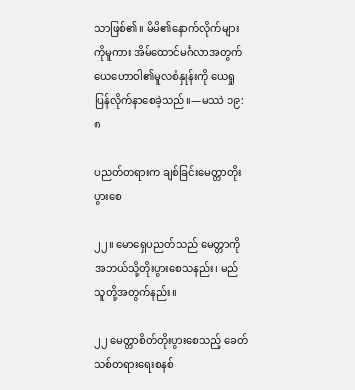သာဖြစ်၏။ မိမိ၏နောက်လိုက်များကိုမူကား အိမ်ထောင်မင်္ဂလာအတွက် ယေဟောဝါ၏မူလစံနှုန်းကို ယေရှုပြန်လိုက်နာစေခဲ့သည်။—မဿဲ ၁၉:၈

ပညတ်တရားက ချစ်ခြင်းမေတ္တာတိုးပွားစေ

၂၂။ မောရှေပညတ်သည် မေတ္တာကို အဘယ်သို့တိုးပွားစေသနည်း၊ မည်သူတို့အတွက်နည်း။

၂၂ မေတ္တာစိတ်တိုးပွားစေသည့် ခေတ်သစ်တရားရေးစနစ်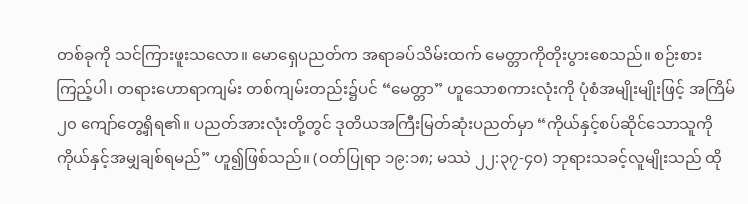တစ်ခုကို သင်ကြားဖူးသလော။ မောရှေပညတ်က အရာခပ်သိမ်းထက် မေတ္တာကိုတိုးပွားစေသည်။ စဉ်းစားကြည့်ပါ၊ တရားဟောရာကျမ်း တစ်ကျမ်းတည်း၌ပင် “မေတ္တာ” ဟူသောစကားလုံးကို ပုံစံအမျိုးမျိုးဖြင့် အကြိမ် ၂၀ ကျော်တွေ့ရှိရ၏။ ပညတ်အားလုံးတို့တွင် ဒုတိယအကြီးမြတ်ဆုံးပညတ်မှာ “ကိုယ်နှင့်စပ်ဆိုင်သောသူကို ကိုယ်နှင့်အမျှချစ်ရမည်” ဟူ၍ဖြစ်သည်။ (ဝတ်ပြုရာ ၁၉:၁၈; မဿဲ ၂၂:၃၇-၄၀) ဘုရားသခင့်လူမျိုးသည် ထို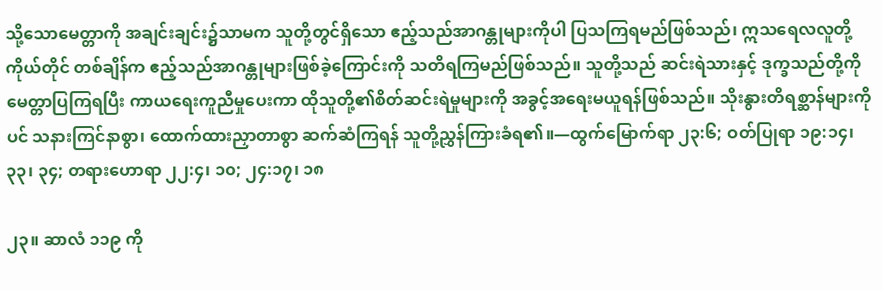သို့သောမေတ္တာကို အချင်းချင်း၌သာမက သူတို့တွင်ရှိသော ဧည့်သည်အာဂန္တုများကိုပါ ပြသကြရမည်ဖြစ်သည်၊ ဣသရေလလူတို့ကိုယ်တိုင် တစ်ချိန်က ဧည့်သည်အာဂန္တုများဖြစ်ခဲ့ကြောင်းကို သတိရကြမည်ဖြစ်သည်။ သူတို့သည် ဆင်းရဲသားနှင့် ဒုက္ခသည်တို့ကို မေတ္တာပြကြရပြီး ကာယရေးကူညီမှုပေးကာ ထိုသူတို့၏စိတ်ဆင်းရဲမှုများကို အခွင့်အရေးမယူရန်ဖြစ်သည်။ သိုးနွားတိရစ္ဆာန်များကိုပင် သနားကြင်နာစွာ၊ ထောက်ထားညှာတာစွာ ဆက်ဆံကြရန် သူတို့ညွှန်ကြားခံရ၏။—ထွက်မြောက်ရာ ၂၃:၆; ဝတ်ပြုရာ ၁၉:၁၄၊ ၃၃၊ ၃၄; တရားဟောရာ ၂၂:၄၊ ၁၀; ၂၄:၁၇၊ ၁၈

၂၃။ ဆာလံ ၁၁၉ ကို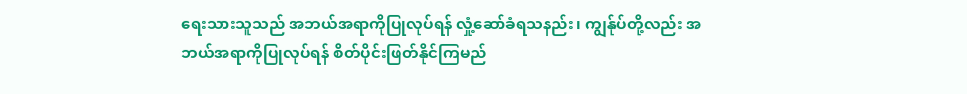ရေးသားသူသည် အဘယ်အရာကိုပြုလုပ်ရန် လှုံ့ဆော်ခံရသနည်း၊ ကျွန်ုပ်တို့လည်း အဘယ်အရာကိုပြုလုပ်ရန် စိတ်ပိုင်းဖြတ်နိုင်ကြမည်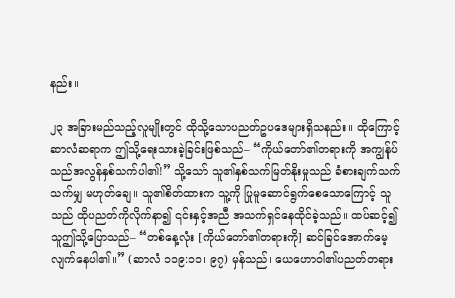နည်း။

၂၃ အခြားမည်သည့်လူမျိုးတွင် ထိုသို့သောပညတ်ဥပဒေများရှိသနည်း။ ထိုကြောင့် ဆာလံဆရာက ဤသို့ရေးသားခဲ့ခြင်းဖြစ်သည်– “ကိုယ်တော်၏တရားကို အကျွန်ုပ်သည်အလွန်နှစ်သက်ပါ၏!” သို့သော် သူ၏နှစ်သက်မြတ်နိုးမှုသည် ခံစားချက်သက်သက်မျှ မဟုတ်ချေ။ သူ၏စိတ်ထားက သူ့ကို ပြုမူဆောင်ရွက်စေသောကြောင့် သူသည် ထိုပညတ်ကိုလိုက်နာ၍ ၎င်းနှင့်အညီ အသက်ရှင်နေထိုင်ခဲ့သည်။ ထပ်ဆင့်၍ သူဤသို့ပြောသည်– “တစ်နေ့လုံး [ကိုယ်တော်၏တရားကို] ဆင်ခြင်အောက်မေ့လျက်နေပါ၏။” (ဆာလံ ၁၁၉:၁၁၊ ၉၇) မှန်သည်၊ ယေဟောဝါ၏ပညတ်တရား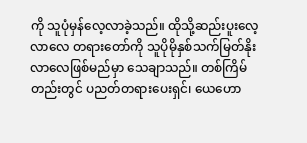ကို သူပုံမှန်လေ့လာခဲ့သည်။ ထိုသို့ဆည်းပူးလေ့လာလေ တရားတော်ကို သူပိုမိုနှစ်သက်မြတ်နိုးလာလေဖြစ်မည်မှာ သေချာသည်။ တစ်ကြိမ်တည်းတွင် ပညတ်တရားပေးရှင်၊ ယေဟော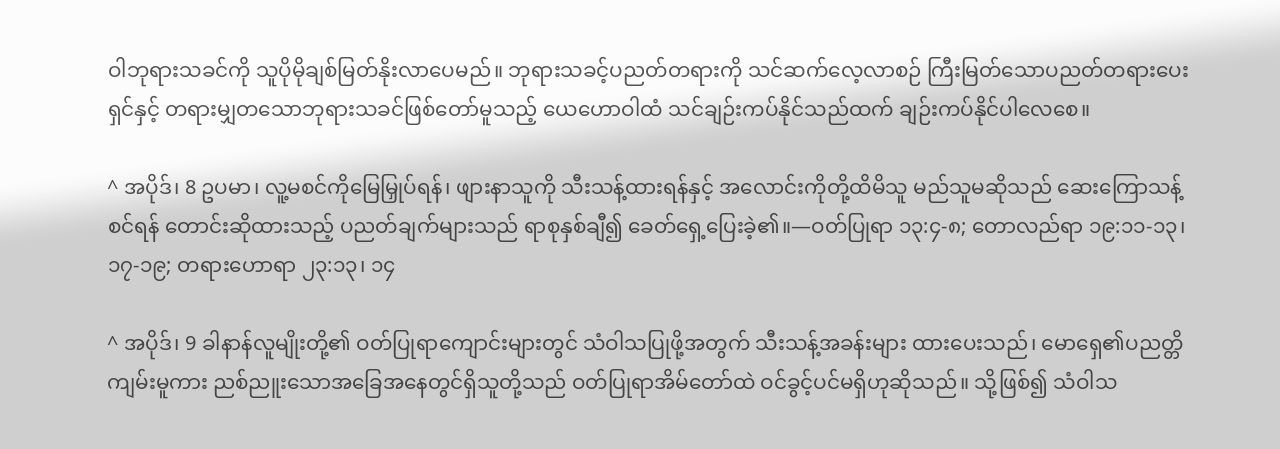ဝါဘုရားသခင်ကို သူပိုမိုချစ်မြတ်နိုးလာပေမည်။ ဘုရားသခင့်ပညတ်တရားကို သင်ဆက်လေ့လာစဉ် ကြီးမြတ်သောပညတ်တရားပေးရှင်နှင့် တရားမျှတသောဘုရားသခင်ဖြစ်တော်မူသည့် ယေဟောဝါထံ သင်ချဉ်းကပ်နိုင်သည်ထက် ချဉ်းကပ်နိုင်ပါလေစေ။

^ အပိုဒ်၊ 8 ဥပမာ၊ လူ့မစင်ကိုမြေမြှုပ်ရန်၊ ဖျားနာသူကို သီးသန့်ထားရန်နှင့် အလောင်းကိုတို့ထိမိသူ မည်သူမဆိုသည် ဆေးကြောသန့်စင်ရန် တောင်းဆိုထားသည့် ပညတ်ချက်များသည် ရာစုနှစ်ချီ၍ ခေတ်ရှေ့ပြေးခဲ့၏။—ဝတ်ပြုရာ ၁၃:၄-၈; တောလည်ရာ ၁၉:၁၁-၁၃၊ ၁၇-၁၉; တရားဟောရာ ၂၃:၁၃၊ ၁၄

^ အပိုဒ်၊ 9 ခါနာန်လူမျိုးတို့၏ ဝတ်ပြုရာကျောင်းများတွင် သံဝါသပြုဖို့အတွက် သီးသန့်အခန်းများ ထားပေးသည်၊ မောရှေ၏ပညတ္တိကျမ်းမူကား ညစ်ညူးသောအခြေအနေတွင်ရှိသူတို့သည် ဝတ်ပြုရာအိမ်တော်ထဲ ဝင်ခွင့်ပင်မရှိဟုဆိုသည်။ သို့ဖြစ်၍ သံဝါသ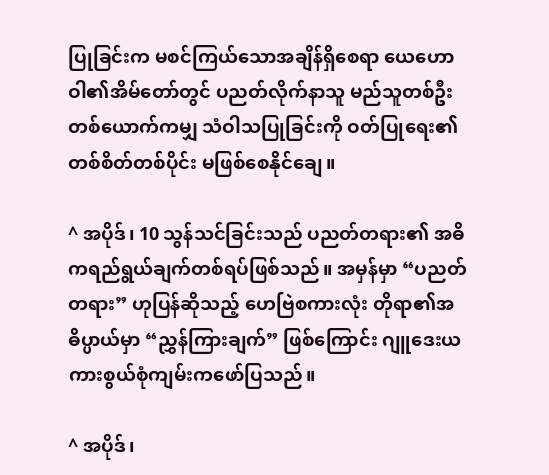ပြုခြင်းက မစင်ကြယ်သောအချိန်ရှိစေရာ ယေဟောဝါ၏အိမ်တော်တွင် ပညတ်လိုက်နာသူ မည်သူတစ်ဦးတစ်ယောက်ကမျှ သံဝါသပြုခြင်းကို ဝတ်ပြုရေး၏တစ်စိတ်တစ်ပိုင်း မဖြစ်စေနိုင်ချေ။

^ အပိုဒ်၊ 10 သွန်သင်ခြင်းသည် ပညတ်တရား၏ အဓိကရည်ရွယ်ချက်တစ်ရပ်ဖြစ်သည်။ အမှန်မှာ “ပညတ်တရား” ဟုပြန်ဆိုသည့် ဟေဗြဲစကားလုံး တိုရာ၏အဓိပ္ပာယ်မှာ “ညွှန်ကြားချက်” ဖြစ်ကြောင်း ဂျူဒေးယကားစွယ်စုံကျမ်းကဖော်ပြသည်။

^ အပိုဒ်၊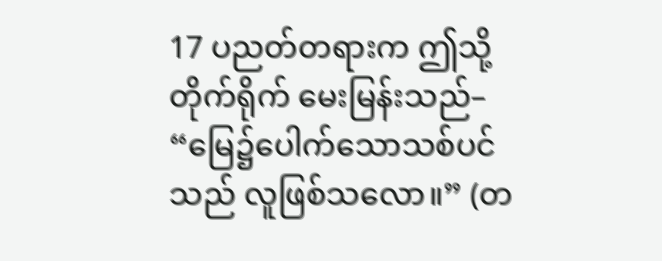17 ပညတ်တရားက ဤသို့တိုက်ရိုက် မေးမြန်းသည်– “မြေ၌ပေါက်သောသစ်ပင်သည် လူဖြစ်သလော။” (တ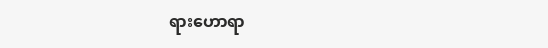ရားဟောရာ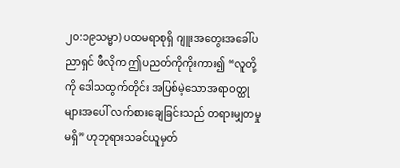၂၀:၁၉သမ္မာ) ပထမရာစုရှိ ဂျူးအတွေးအခေါ်ပညာရှင် ဖီလိုက ဤပညတ်ကိုကိုးကား၍ “လူတို့ကို ဒေါသထွက်တိုင်း အပြစ်မဲ့သောအရာဝတ္ထုများအပေါ် လက်စားချေခြင်းသည် တရားမျှတမှုမရှိ” ဟုဘုရားသခင်ယူမှတ်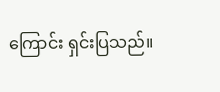ကြောင်း ရှင်းပြသည်။